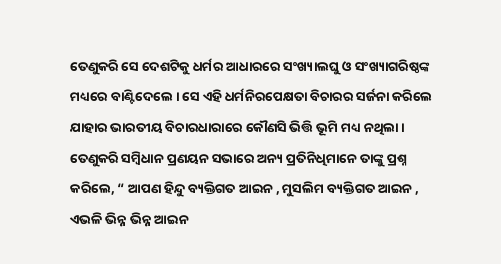ତେଣୁକରି ସେ ଦେଶଟିକୁ ଧର୍ମର ଆଧାରରେ ସଂଖ୍ୟାଲଘୁ ଓ ସଂଖ୍ୟାଗରିଷ୍ଠଙ୍କ ମଧ୍ୟରେ ବାଣ୍ଟିଦେଲେ । ସେ ଏହି ଧର୍ମନିରପେକ୍ଷତା ବିଚାରର ସର୍ଜନା କରିଲେ ଯାହାର ଭାରତୀୟ ବିଚାରଧାରାରେ କୌଣସି ଭିତ୍ତି ଭୂମି ମଧ୍ୟ ନଥିଲା । ତେଣୁକରି ସମ୍ବିଧାନ ପ୍ରଣୟନ ସଭାରେ ଅନ୍ୟ ପ୍ରତିନିଧିମାନେ ତାଙ୍କୁ ପ୍ରଶ୍ନ କରିଲେ, “ ଆପଣ ହିନ୍ଦୁ ବ୍ୟକ୍ତିଗତ ଆଇନ , ମୁସଲିମ ବ୍ୟକ୍ତିଗତ ଆଇନ , ଏଭଳି ଭିନ୍ନ ଭିନ୍ନ ଆଇନ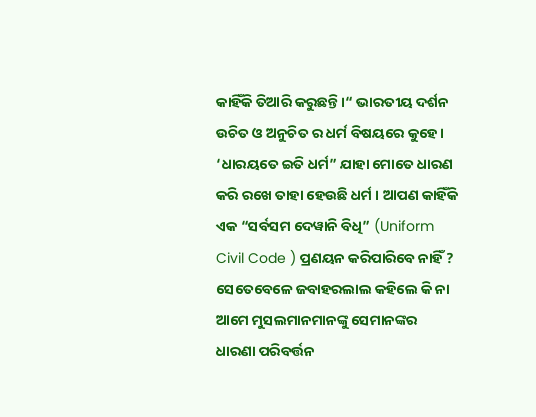କାହିଁକି ତିଆରି କରୁଛନ୍ତି।“ ଭାରତୀୟ ଦର୍ଶନ ଉଚିତ ଓ ଅନୁଚିତ ର ଧର୍ମ ବିଷୟରେ କୁହେ । ‘ଧାରୟତେ ଇତି ଧର୍ମ” ଯାହା ମୋତେ ଧାରଣ କରି ରଖେ ତାହା ହେଉଛି ଧର୍ମ । ଆପଣ କାହିଁକି ଏକ “ସର୍ବସମ ଦେୱାନି ବିଧି” (Uniform Civil Code ) ପ୍ରଣୟନ କରିପାରିବେ ନାହିଁ ? ସେତେବେଳେ ଜବାହରଲାଲ କହିଲେ କି ନା ଆମେ ମୁସଲମାନମାନଙ୍କୁ ସେମାନଙ୍କର ଧାରଣା ପରିବର୍ତ୍ତନ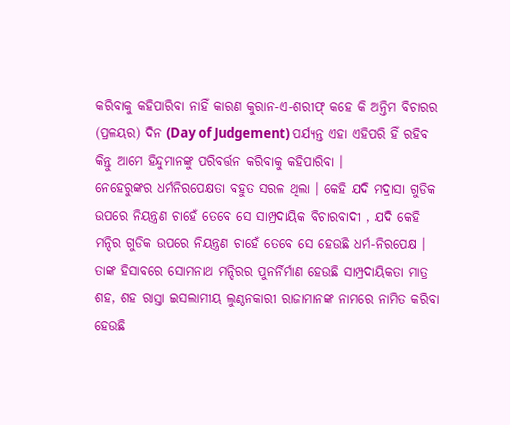କରିବାକୁ କହିପାରିବା ନାହିଁ କାରଣ କୁରାନ-ଏ-ଶରୀଫ୍ କହେ କି ଅନ୍ତିମ ବିଚାରର (ପ୍ରଳୟର) ଦିନ (Day of Judgement) ପର୍ଯ୍ୟନ୍ତ ଏହା ଏହିପରି ହିଁ ରହିବ କିନ୍ତୁ ଆମେ ହିନ୍ଦୁମାନଙ୍କୁ ପରିବର୍ତ୍ତନ କରିବାକୁ କହିପାରିବା ।
ନେହେରୁଙ୍କର ଧର୍ମନିରପେକ୍ଷତା ବହୁତ ସରଳ ଥିଲା । କେହି ଯଦି ମଦ୍ରାସା ଗୁଡିକ ଉପରେ ନିୟନ୍ତ୍ରଣ ଚାହେଁ ତେବେ ସେ ସାମ୍ପ୍ରଦାୟିକ ବିଚାରବାଦୀ , ଯଦି କେହି ମନ୍ଦିର ଗୁଡିକ ଉପରେ ନିୟନ୍ତ୍ରଣ ଚାହେଁ ତେବେ ସେ ହେଉଛି ଧର୍ମ-ନିରପେକ୍ଷ । ତାଙ୍କ ହିସାବରେ ସୋମନାଥ ମନ୍ଦିରର ପୁନର୍ନିର୍ମାଣ ହେଉଛି ସାମ୍ପ୍ରଦାୟିକତା ମାତ୍ର ଶହ, ଶହ ରାସ୍ତା ଇସଲାମୀୟ ଲୁଣ୍ଠନକାରୀ ରାଜାମାନଙ୍କ ନାମରେ ନାମିତ କରିବା ହେଉଛି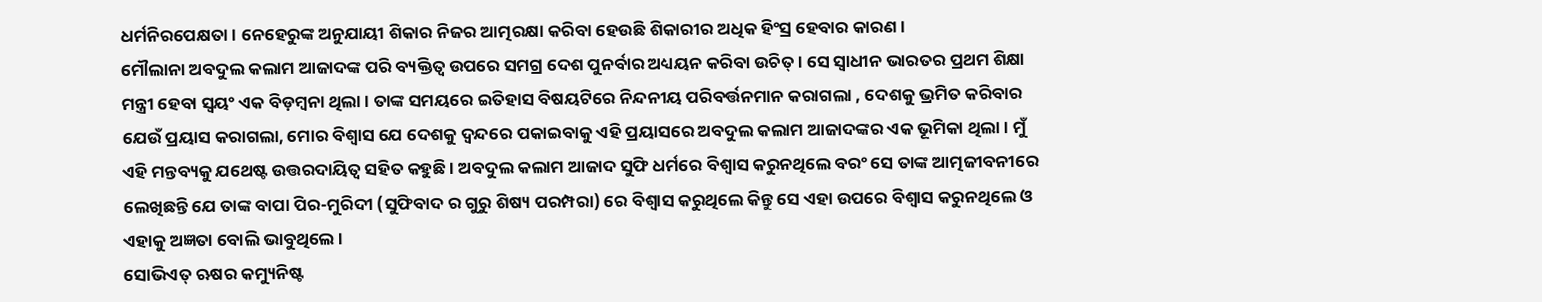ଧର୍ମନିରପେକ୍ଷତା । ନେହେରୁଙ୍କ ଅନୁଯାୟୀ ଶିକାର ନିଜର ଆତ୍ମରକ୍ଷା କରିବା ହେଉଛି ଶିକାରୀର ଅଧିକ ହିଂସ୍ର ହେବାର କାରଣ।
ମୌଲାନା ଅବଦୁଲ କଲାମ ଆଜାଦଙ୍କ ପରି ବ୍ୟକ୍ତିତ୍ଵ ଉପରେ ସମଗ୍ର ଦେଶ ପୁନର୍ବାର ଅଧ୍ୟୟନ କରିବା ଉଚିତ୍ । ସେ ସ୍ୱାଧୀନ ଭାରତର ପ୍ରଥମ ଶିକ୍ଷା ମନ୍ତ୍ରୀ ହେବା ସ୍ଵୟଂ ଏକ ବିଡ଼ମ୍ବନା ଥିଲା । ତାଙ୍କ ସମୟରେ ଇତିହାସ ବିଷୟଟିରେ ନିନ୍ଦନୀୟ ପରିବର୍ତ୍ତନମାନ କରାଗଲା , ଦେଶକୁ ଭ୍ରମିତ କରିବାର ଯେଉଁ ପ୍ରୟାସ କରାଗଲା, ମୋର ବିଶ୍ୱାସ ଯେ ଦେଶକୁ ଦ୍ୱନ୍ଦରେ ପକାଇବାକୁ ଏହି ପ୍ରୟାସରେ ଅବଦୁଲ କଲାମ ଆଜାଦଙ୍କର ଏକ ଭୂମିକା ଥିଲା । ମୁଁ ଏହି ମନ୍ତବ୍ୟକୁ ଯଥେଷ୍ଟ ଉତ୍ତରଦାୟିତ୍ଵ ସହିତ କହୁଛି । ଅବଦୁଲ କଲାମ ଆଜାଦ ସୁଫି ଧର୍ମରେ ବିଶ୍ୱାସ କରୁନଥିଲେ ବରଂ ସେ ତାଙ୍କ ଆତ୍ମଜୀବନୀରେ ଲେଖିଛନ୍ତି ଯେ ତାଙ୍କ ବାପା ପିର-ମୁରିଦୀ (ସୁଫିବାଦ ର ଗୁରୁ ଶିଷ୍ୟ ପରମ୍ପରା) ରେ ବିଶ୍ୱାସ କରୁଥିଲେ କିନ୍ତୁ ସେ ଏହା ଉପରେ ବିଶ୍ୱାସ କରୁନଥିଲେ ଓ ଏହାକୁ ଅଜ୍ଞତା ବୋଲି ଭାବୁଥିଲେ ।
ସୋଭିଏତ୍ ଋଷର କମ୍ୟୁନିଷ୍ଟ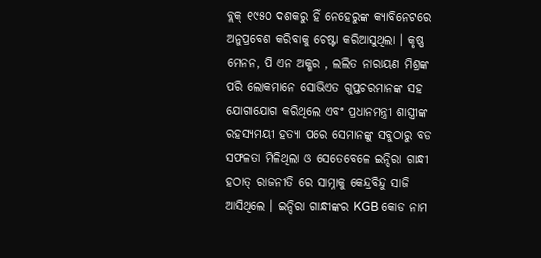ବ୍ଲକ୍ ୧୯୫୦ ଦଶକରୁ ହିଁ ନେହେରୁଙ୍କ କ୍ୟାବିନେଟରେ ଅନୁପ୍ରବେଶ କରିବାକୁ ଚେଷ୍ଟା କରିଆସୁଥିଲା । କୃଷ୍ଣ ମେନନ, ପି ଏନ ଅକ୍ଶର , ଲଲିତ ନାରାୟଣ ମିଶ୍ରଙ୍କ ପରି ଲୋକମାନେ ସୋଭିଏତ ଗୁପ୍ତଚରମାନଙ୍କ ସହ ଯୋଗାଯୋଗ କରିଥିଲେ ଏବଂ ପ୍ରଧାନମନ୍ତ୍ରୀ ଶାସ୍ତ୍ରୀଙ୍କ ରହସ୍ୟମୟୀ ହତ୍ୟା ପରେ ସେମାନଙ୍କୁ ସବୁଠାରୁ ବଡ ସଫଳତା ମିଳିଥିଲା ଓ ସେତେବେଳେ ଇନ୍ଦିରା ଗାନ୍ଧୀ ହଠାତ୍ ରାଜନୀତି ରେ ସାମ୍ନାକୁ କେନ୍ଦ୍ରବିନ୍ଦୁ ସାଜି ଆସିଥିଲେ । ଇନ୍ଦିରା ଗାନ୍ଧୀଙ୍କର KGB କୋଡ ନାମ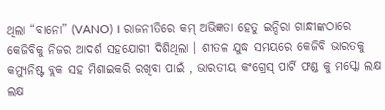ଥିଲା “ବାନୋ” (VANO) । ରାଜନୀତିରେ କମ୍ ଅଭିଜ୍ଞତା ହେତୁ ଇନ୍ଦିରା ଗାନ୍ଧୀଙ୍କଠାରେ କେଜିବିକୁ ନିଜର ଆଦର୍ଶ ସହଯୋଗୀ ଦିଶିଥିଲା । ଶୀତଳ ଯୁଦ୍ଧ ସମୟରେ କେଜିବି ଭାରତକୁ କମ୍ୟୁନିଷ୍ଟ ବ୍ଲକ ସହ ମିଶାଇକରି ରଖିବା ପାଇଁ , ଭାରତୀୟ କଂଗ୍ରେସ୍ ପାର୍ଟି ଫଣ୍ଡ କୁ ମସ୍କୋ ଲକ୍ଷ ଲକ୍ଷ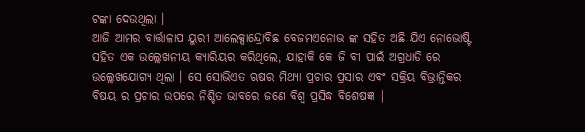ଟଙ୍କା ଦେଉଥିଲା ।
ଆଜି ଆମର ବାର୍ତ୍ତାଳାପ ୟୁରୀ ଆଲେକ୍ସାନ୍ଦ୍ରୋବିଛ ବେଜମଏନୋଭ ଙ୍କ ସହିତ ଅଛି ଯିଏ ନୋଭୋଷ୍ଟି ସହିତ ଏକ ଉଲ୍ଲେଖନୀୟ କ୍ୟାରିୟର କରିଥିଲେ, ଯାହାକି କେ ଜି ବୀ ପାଇଁ ଅଗ୍ରଧାଡି ରେ ଉଲ୍ଲେଖଯୋଗ୍ୟ ଥିଲା । ସେ ସୋଭିଏତ ଋଷର ମିଥ୍ୟା ପ୍ରଚାର ପ୍ରସାର ଏବଂ ସକ୍ରିୟ ବିଭ୍ରାନ୍ତିକର ବିଷୟ ର ପ୍ରଚାର ଉପରେ ନିଶ୍ଚିତ ଭାବରେ ଜଣେ ବିଶ୍ୱ ପ୍ରସିଦ୍ଧ ବିଶେଷଜ୍ଞ |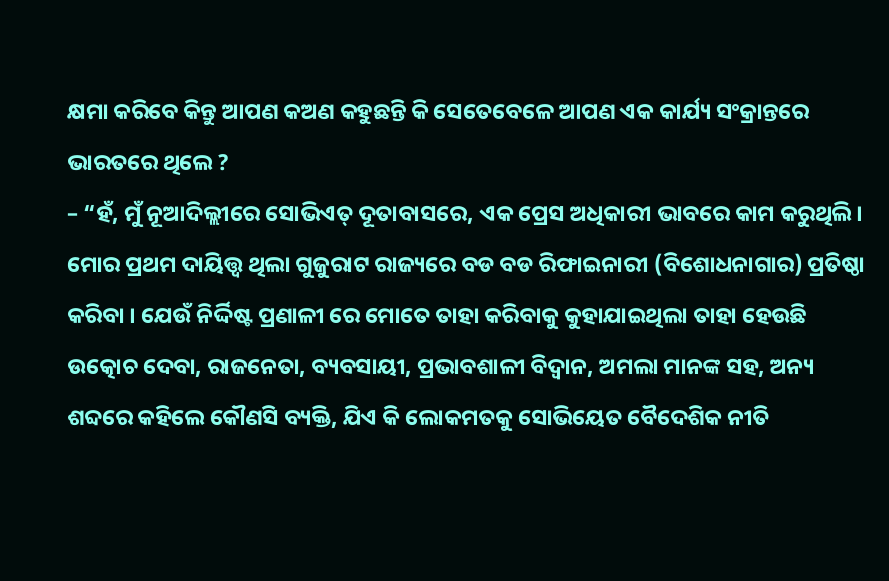କ୍ଷମା କରିବେ କିନ୍ତୁ ଆପଣ କଅଣ କହୁଛନ୍ତି କି ସେତେବେଳେ ଆପଣ ଏକ କାର୍ଯ୍ୟ ସଂକ୍ରାନ୍ତରେ ଭାରତରେ ଥିଲେ ?
– “ହଁ, ମୁଁ ନୂଆଦିଲ୍ଲୀରେ ସୋଭିଏତ୍ ଦୂତାବାସରେ, ଏକ ପ୍ରେସ ଅଧିକାରୀ ଭାବରେ କାମ କରୁଥିଲି। ମୋର ପ୍ରଥମ ଦାୟିତ୍ତ୍ୱ ଥିଲା ଗୁଜୁରାଟ ରାଜ୍ୟରେ ବଡ ବଡ ରିଫାଇନାରୀ (ବିଶୋଧନାଗାର) ପ୍ରତିଷ୍ଠା କରିବା । ଯେଉଁ ନିର୍ଦ୍ଦିଷ୍ଟ ପ୍ରଣାଳୀ ରେ ମୋତେ ତାହା କରିବାକୁ କୁହାଯାଇଥିଲା ତାହା ହେଉଛି ଉତ୍କୋଚ ଦେବା, ରାଜନେତା, ବ୍ୟବସାୟୀ, ପ୍ରଭାବଶାଳୀ ବିଦ୍ୱାନ, ଅମଲା ମାନଙ୍କ ସହ, ଅନ୍ୟ ଶବ୍ଦରେ କହିଲେ କୌଣସି ବ୍ୟକ୍ତି, ଯିଏ କି ଲୋକମତକୁ ସୋଭିୟେତ ବୈଦେଶିକ ନୀତି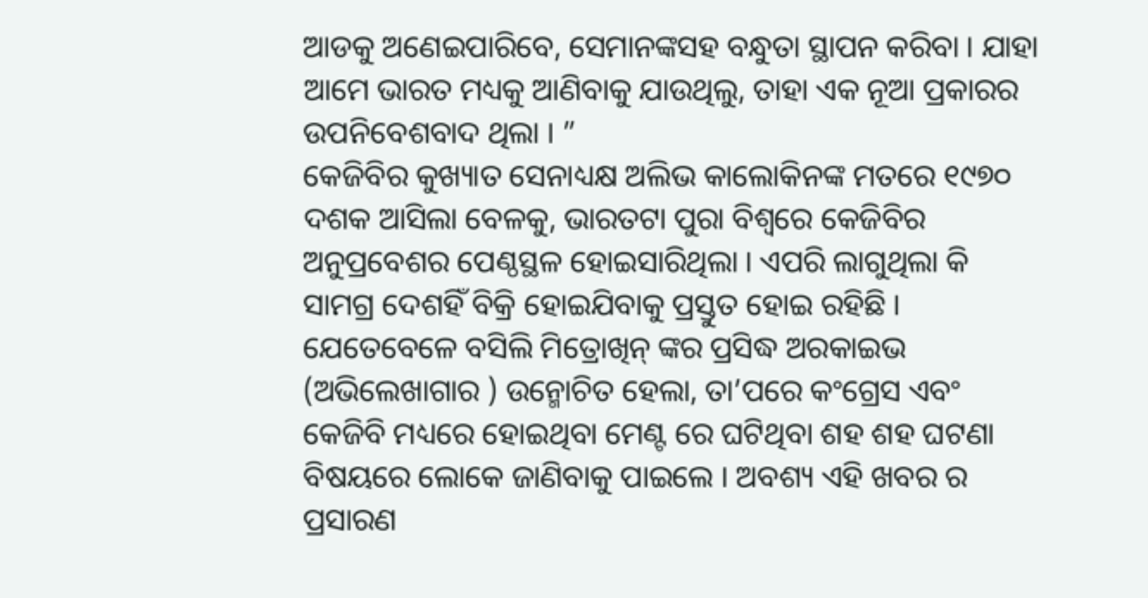ଆଡକୁ ଅଣେଇପାରିବେ, ସେମାନଙ୍କସହ ବନ୍ଧୁତା ସ୍ଥାପନ କରିବା । ଯାହା ଆମେ ଭାରତ ମଧ୍ୟକୁ ଆଣିବାକୁ ଯାଉଥିଲୁ, ତାହା ଏକ ନୂଆ ପ୍ରକାରର ଉପନିବେଶବାଦ ଥିଲା । ”
କେଜିବିର କୁଖ୍ୟାତ ସେନାଧ୍ୟକ୍ଷ ଅଲିଭ କାଲୋକିନଙ୍କ ମତରେ ୧୯୭୦ ଦଶକ ଆସିଲା ବେଳକୁ, ଭାରତଟା ପୁରା ବିଶ୍ୱରେ କେଜିବିର ଅନୁପ୍ରବେଶର ପେଣ୍ଠସ୍ଥଳ ହୋଇସାରିଥିଲା । ଏପରି ଲାଗୁଥିଲା କି ସାମଗ୍ର ଦେଶହିଁ ବିକ୍ରି ହୋଇଯିବାକୁ ପ୍ରସ୍ତୁତ ହୋଇ ରହିଛି । ଯେତେବେଳେ ବସିଲି ମିତ୍ରୋଖିନ୍ ଙ୍କର ପ୍ରସିଦ୍ଧ ଅରକାଇଭ (ଅଭିଲେଖାଗାର ) ଉନ୍ମୋଚିତ ହେଲା, ତା’ପରେ କଂଗ୍ରେସ ଏବଂ କେଜିବି ମଧ୍ୟରେ ହୋଇଥିବା ମେଣ୍ଟ ରେ ଘଟିଥିବା ଶହ ଶହ ଘଟଣା ବିଷୟରେ ଲୋକେ ଜାଣିବାକୁ ପାଇଲେ । ଅବଶ୍ୟ ଏହି ଖବର ର ପ୍ରସାରଣ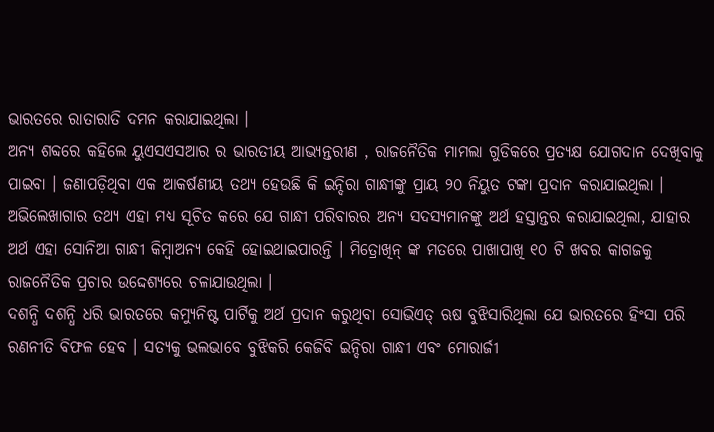ଭାରତରେ ରାତାରାତି ଦମନ କରାଯାଇଥିଲା ।
ଅନ୍ୟ ଶବ୍ଦରେ କହିଲେ ୟୁଏସଏସଆର ର ଭାରତୀୟ ଆଭ୍ୟନ୍ତରୀଣ , ରାଜନୈତିକ ମାମଲା ଗୁଡିକରେ ପ୍ରତ୍ୟକ୍ଷ ଯୋଗଦାନ ଦେଖିବାକୁ ପାଇବା । ଜଣାପଡ଼ିଥିବା ଏକ ଆକର୍ଷଣୀୟ ତଥ୍ଯ ହେଉଛି କି ଇନ୍ଦିରା ଗାନ୍ଧୀଙ୍କୁ ପ୍ରାୟ ୨୦ ନିୟୁତ ଟଙ୍କା ପ୍ରଦାନ କରାଯାଇଥିଲା । ଅଭିଲେଖାଗାର ତଥ୍ୟ ଏହା ମଧ୍ୟ ସୂଚିତ କରେ ଯେ ଗାନ୍ଧୀ ପରିବାରର ଅନ୍ୟ ସଦସ୍ୟମାନଙ୍କୁ ଅର୍ଥ ହସ୍ତାନ୍ତର କରାଯାଇଥିଲା, ଯାହାର ଅର୍ଥ ଏହା ସୋନିଆ ଗାନ୍ଧୀ କିମ୍ବାଅନ୍ୟ କେହି ହୋଇଥାଇପାରନ୍ତି । ମିତ୍ରୋଖିନ୍ ଙ୍କ ମତରେ ପାଖାପାଖି ୧୦ ଟି ଖବର କାଗଜକୁ ରାଜନୈତିକ ପ୍ରଚାର ଉଦ୍ଦେଶ୍ୟରେ ଚଳାଯାଉଥିଲା ।
ଦଶନ୍ଧି ଦଶନ୍ଧି ଧରି ଭାରତରେ କମ୍ୟୁନିଷ୍ଟ ପାର୍ଟିକୁ ଅର୍ଥ ପ୍ରଦାନ କରୁଥିବା ସୋଭିଏତ୍ ଋଷ ବୁଝିସାରିଥିଲା ଯେ ଭାରତରେ ହିଂସା ପରି ରଣନୀତି ବିଫଳ ହେବ । ସତ୍ୟକୁ ଭଲଭାବେ ବୁଝିକରି କେଜିବି ଇନ୍ଦିରା ଗାନ୍ଧୀ ଏବଂ ମୋରାର୍ଜୀ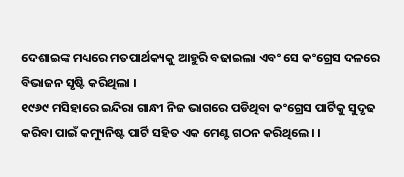ଦେଶାଇଙ୍କ ମଧ୍ୟରେ ମତପାର୍ଥକ୍ୟକୁ ଆହୁରି ବଢାଇଲା ଏବଂ ସେ କଂଗ୍ରେସ ଦଳରେ ବିଭାଜନ ସୃଷ୍ଟି କରିଥିଲା ।
୧୯୬୯ ମସିହାରେ ଇନ୍ଦିରା ଗାନ୍ଧୀ ନିଜ ଭାଗରେ ପଡିଥିବା କଂଗ୍ରେସ ପାର୍ଟିକୁ ସୁଦୃଢ କରିବା ପାଇଁ କମ୍ୟୁନିଷ୍ଟ ପାର୍ଟି ସହିତ ଏକ ମେଣ୍ଟ ଗଠନ କରିଥିଲେ। ।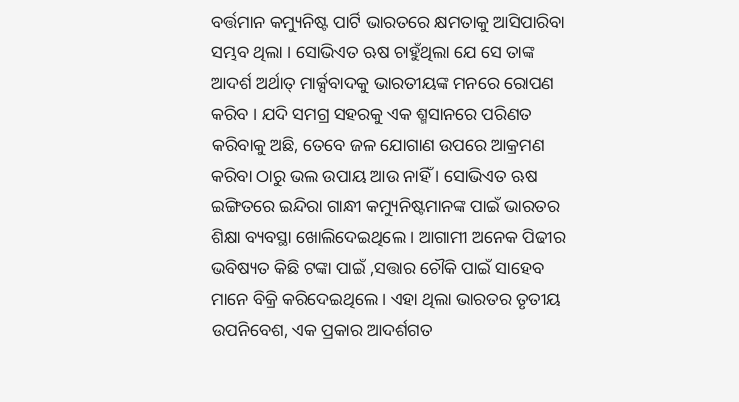ବର୍ତ୍ତମାନ କମ୍ୟୁନିଷ୍ଟ ପାର୍ଟି ଭାରତରେ କ୍ଷମତାକୁ ଆସିପାରିବା ସମ୍ଭବ ଥିଲା । ସୋଭିଏତ ଋଷ ଚାହୁଁଥିଲା ଯେ ସେ ତାଙ୍କ ଆଦର୍ଶ ଅର୍ଥାତ୍ ମାର୍କ୍ସବାଦକୁ ଭାରତୀୟଙ୍କ ମନରେ ରୋପଣ କରିବ । ଯଦି ସମଗ୍ର ସହରକୁ ଏକ ଶ୍ମସାନରେ ପରିଣତ କରିବାକୁ ଅଛି, ତେବେ ଜଳ ଯୋଗାଣ ଉପରେ ଆକ୍ରମଣ କରିବା ଠାରୁ ଭଲ ଉପାୟ ଆଉ ନାହିଁ । ସୋଭିଏତ ଋଷ ଇଙ୍ଗିତରେ ଇନ୍ଦିରା ଗାନ୍ଧୀ କମ୍ୟୁନିଷ୍ଟମାନଙ୍କ ପାଇଁ ଭାରତର ଶିକ୍ଷା ବ୍ୟବସ୍ଥା ଖୋଲିଦେଇଥିଲେ । ଆଗାମୀ ଅନେକ ପିଢୀର ଭବିଷ୍ୟତ କିଛି ଟଙ୍କା ପାଇଁ ,ସତ୍ତାର ଚୌକି ପାଇଁ ସାହେବ ମାନେ ବିକ୍ରି କରିଦେଇଥିଲେ । ଏହା ଥିଲା ଭାରତର ତୃତୀୟ ଉପନିବେଶ, ଏକ ପ୍ରକାର ଆଦର୍ଶଗତ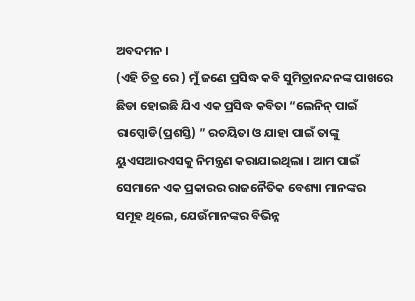ଅବଦମନ ।
(ଏହି ଚିତ୍ର ରେ ) ମୁଁ ଜଣେ ପ୍ରସିଦ୍ଧ କବି ସୁମିତ୍ରାନନ୍ଦନଙ୍କ ପାଖରେ ଛିଡା ହୋଇଛି ଯିଏ ଏକ ପ୍ରସିଦ୍ଧ କବିତା “ଲେନିନ୍ ପାଇଁ ରାପ୍ସୋଡି(ପ୍ରଶସ୍ତି) ” ରଚୟିତା ଓ ଯାହା ପାଇଁ ତାଙ୍କୁ ୟୁଏସଆରଏସକୁ ନିମନ୍ତ୍ରଣ କରାଯାଇଥିଲା । ଆମ ପାଇଁ ସେମାନେ ଏକ ପ୍ରକାରର ରାଜନୈତିକ ବେଶ୍ୟା ମାନଙ୍କର ସମୂହ ଥିଲେ, ଯେଉଁମାନଙ୍କର ବିଭିନ୍ନ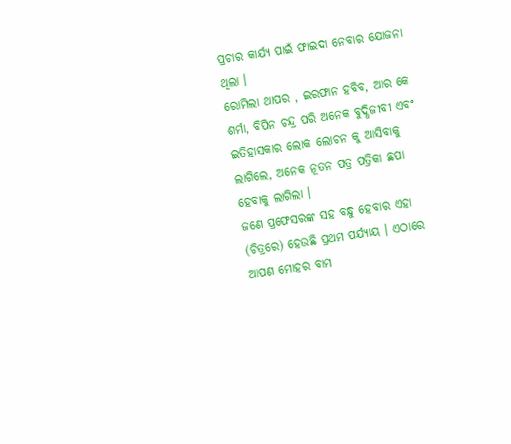ପ୍ରଚାର କାର୍ଯ୍ୟ ପାଇଁ ଫାଇଦା ନେବାର ଯୋଜନା ଥିଲା ।
ରୋମିଲା ଥାପର , ଇରଫାନ ହବିବ, ଆର କେ ଶର୍ମା, ବିପିନ ଚନ୍ଦ୍ର ପରି ଅନେକ ବୁଦ୍ଧିଜୀବୀ ଏବଂ ଇତିହାସକାର ଲୋକ ଲୋଚନ କୁ ଆସିବାକୁ ଲାଗିଲେ, ଅନେକ ନୂତନ ପତ୍ର ପତ୍ରିକା ଛପା ହେବାକୁ ଲାଗିଲା ।
ଜଣେ ପ୍ରଫେସରଙ୍କ ସହ ବନ୍ଧୁ ହେବାର ଏହା (ଚିତ୍ରରେ) ହେଉଛି ପ୍ରଥମ ପର୍ଯ୍ୟାୟ । ଏଠାରେ ଆପଣ ମୋହର ବାମ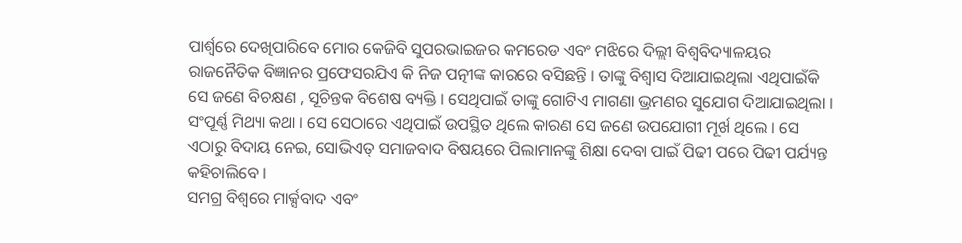ପାର୍ଶ୍ୱରେ ଦେଖିପାରିବେ ମୋର କେଜିବି ସୁପରଭାଇଜର କମରେଡ ଏବଂ ମଝିରେ ଦିଲ୍ଲୀ ବିଶ୍ୱବିଦ୍ୟାଳୟର ରାଜନୈତିକ ବିଜ୍ଞାନର ପ୍ରଫେସରଯିଏ କି ନିଜ ପତ୍ନୀଙ୍କ କାରରେ ବସିଛନ୍ତି । ତାଙ୍କୁ ବିଶ୍ବାସ ଦିଆଯାଇଥିଲା ଏଥିପାଇଁକି ସେ ଜଣେ ବିଚକ୍ଷଣ , ସୂଚିନ୍ତକ ବିଶେଷ ବ୍ୟକ୍ତି । ସେଥିପାଇଁ ତାଙ୍କୁ ଗୋଟିଏ ମାଗଣା ଭ୍ରମଣର ସୁଯୋଗ ଦିଆଯାଇଥିଲା । ସଂପୂର୍ଣ୍ଣ ମିଥ୍ୟା କଥା । ସେ ସେଠାରେ ଏଥିପାଇଁ ଉପସ୍ଥିତ ଥିଲେ କାରଣ ସେ ଜଣେ ଉପଯୋଗୀ ମୂର୍ଖ ଥିଲେ । ସେ ଏଠାରୁ ବିଦାୟ ନେଇ, ସୋଭିଏତ୍ ସମାଜବାଦ ବିଷୟରେ ପିଲାମାନଙ୍କୁ ଶିକ୍ଷା ଦେବା ପାଇଁ ପିଢୀ ପରେ ପିଢୀ ପର୍ଯ୍ୟନ୍ତ କହିଚାଲିବେ ।
ସମଗ୍ର ବିଶ୍ୱରେ ମାର୍କ୍ସବାଦ ଏବଂ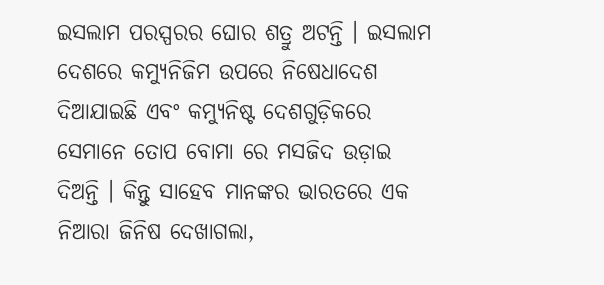ଇସଲାମ ପରସ୍ପରର ଘୋର ଶତ୍ରୁ ଅଟନ୍ତି । ଇସଲାମ ଦେଶରେ କମ୍ୟୁନିଜିମ ଉପରେ ନିଷେଧାଦେଶ ଦିଆଯାଇଛି ଏବଂ କମ୍ୟୁନିଷ୍ଟ ଦେଶଗୁଡ଼ିକରେ ସେମାନେ ତୋପ ବୋମା ରେ ମସଜିଦ ଉଡ଼ାଇ ଦିଅନ୍ତି । କିନ୍ତୁ ସାହେବ ମାନଙ୍କର ଭାରତରେ ଏକ ନିଆରା ଜିନିଷ ଦେଖାଗଲା,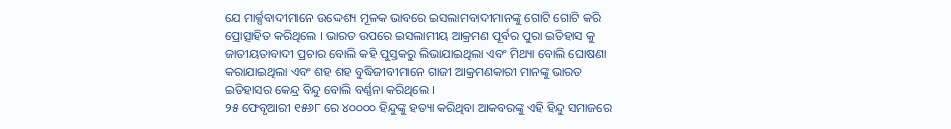ଯେ ମାର୍କ୍ସବାଦୀମାନେ ଉଦ୍ଦେଶ୍ୟ ମୂଳକ ଭାବରେ ଇସଲାମବାଦୀମାନଙ୍କୁ ଗୋଟି ଗୋଟି କରି ପ୍ରୋତ୍ସାହିତ କରିଥିଲେ । ଭାରତ ଉପରେ ଇସଲାମୀୟ ଆକ୍ରମଣ ପୂର୍ବର ପୁରା ଇତିହାସ କୁ ଜାତୀୟତାବାଦୀ ପ୍ରଚାର ବୋଲି କହି ପୁସ୍ତକରୁ ଲିଭାଯାଇଥିଲା ଏବଂ ମିଥ୍ୟା ବୋଲି ଘୋଷଣା କରାଯାଇଥିଲା ଏବଂ ଶହ ଶହ ବୁଦ୍ଧିଜୀବୀମାନେ ଗାଜୀ ଆକ୍ରମଣକାରୀ ମାନଙ୍କୁ ଭାରତ ଇତିହାସର କେନ୍ଦ୍ର ବିନ୍ଦୁ ବୋଲି ବର୍ଣ୍ଣନା କରିଥିଲେ ।
୨୫ ଫେବୃଆରୀ ୧୫୬୮ ରେ ୪୦୦୦୦ ହିନ୍ଦୁଙ୍କୁ ହତ୍ୟା କରିଥିବା ଆକବରଙ୍କୁ ଏହି ହିନ୍ଦୁ ସମାଜରେ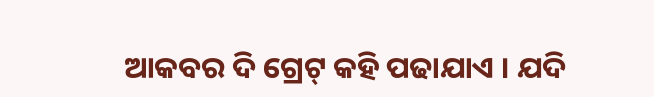ଆକବର ଦି ଗ୍ରେଟ୍ କହି ପଢାଯାଏ । ଯଦି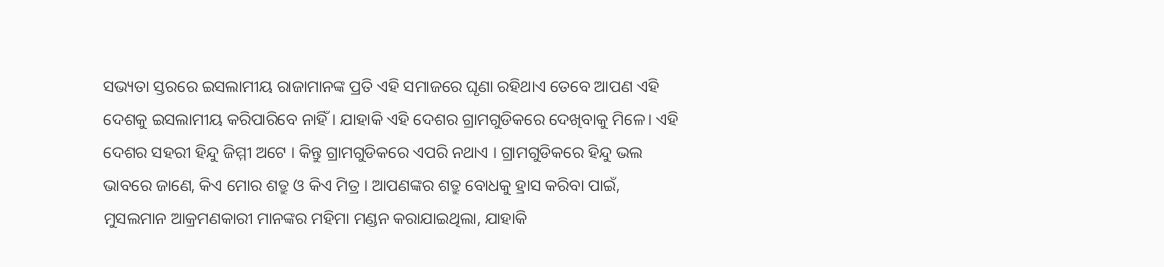ସଭ୍ୟତା ସ୍ତରରେ ଇସଲାମୀୟ ରାଜାମାନଙ୍କ ପ୍ରତି ଏହି ସମାଜରେ ଘୃଣା ରହିଥାଏ ତେବେ ଆପଣ ଏହି ଦେଶକୁ ଇସଲାମୀୟ କରିପାରିବେ ନାହିଁ । ଯାହାକି ଏହି ଦେଶର ଗ୍ରାମଗୁଡିକରେ ଦେଖିବାକୁ ମିଳେ। ଏହି ଦେଶର ସହରୀ ହିନ୍ଦୁ ଜିମ୍ମୀ ଅଟେ । କିନ୍ତୁ ଗ୍ରାମଗୁଡିକରେ ଏପରି ନଥାଏ । ଗ୍ରାମଗୁଡିକରେ ହିନ୍ଦୁ ଭଲ ଭାବରେ ଜାଣେ, କିଏ ମୋର ଶତ୍ରୁ ଓ କିଏ ମିତ୍ର । ଆପଣଙ୍କର ଶତ୍ରୁ ବୋଧକୁ ହ୍ରାସ କରିବା ପାଇଁ, ମୁସଲମାନ ଆକ୍ରମଣକାରୀ ମାନଙ୍କର ମହିମା ମଣ୍ଡନ କରାଯାଇଥିଲା, ଯାହାକି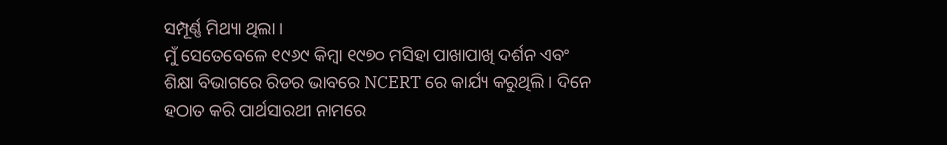ସମ୍ପୂର୍ଣ୍ଣ ମିଥ୍ୟା ଥିଲା ।
ମୁଁ ସେତେବେଳେ ୧୯୬୯ କିମ୍ବା ୧୯୭୦ ମସିହା ପାଖାପାଖି ଦର୍ଶନ ଏବଂ ଶିକ୍ଷା ବିଭାଗରେ ରିଡର ଭାବରେ NCERT ରେ କାର୍ଯ୍ୟ କରୁଥିଲି । ଦିନେ ହଠାତ କରି ପାର୍ଥସାରଥୀ ନାମରେ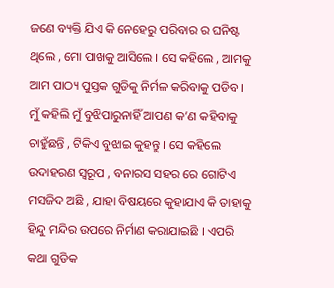ଜଣେ ବ୍ୟକ୍ତି ଯିଏ କି ନେହେରୁ ପରିବାର ର ଘନିଷ୍ଟ ଥିଲେ , ମୋ ପାଖକୁ ଆସିଲେ । ସେ କହିଲେ , ଆମକୁ ଆମ ପାଠ୍ୟ ପୁସ୍ତକ ଗୁଡିକୁ ନିର୍ମଳ କରିବାକୁ ପଡିବ। ମୁଁ କହିଲି ମୁଁ ବୁଝିପାରୁନାହିଁ ଆପଣ କ’ଣ କହିବାକୁ ଚାହୁଁଛନ୍ତି , ଟିକିଏ ବୁଝାଇ କୁହନ୍ତୁ । ସେ କହିଲେ ଉଦାହରଣ ସ୍ବରୂପ , ବନାରସ ସହର ରେ ଗୋଟିଏ ମସଜିଦ ଅଛି , ଯାହା ବିଷୟରେ କୁହାଯାଏ କି ତାହାକୁ ହିନ୍ଦୁ ମନ୍ଦିର ଉପରେ ନିର୍ମାଣ କରାଯାଇଛି । ଏପରି କଥା ଗୁଡିକ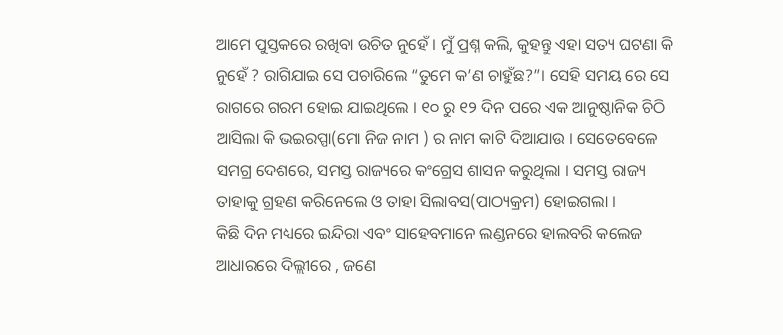ଆମେ ପୁସ୍ତକରେ ରଖିବା ଉଚିତ ନୁହେଁ । ମୁଁ ପ୍ରଶ୍ନ କଲି, କୁହନ୍ତୁ ଏହା ସତ୍ୟ ଘଟଣା କି ନୁହେଁ ? ରାଗିଯାଇ ସେ ପଚାରିଲେ “ତୁମେ କ’ଣ ଚାହୁଁଛ?”। ସେହି ସମୟ ରେ ସେ ରାଗରେ ଗରମ ହୋଇ ଯାଇଥିଲେ । ୧୦ ରୁ ୧୨ ଦିନ ପରେ ଏକ ଆନୁଷ୍ଠାନିକ ଚିଠି ଆସିଲା କି ଭଇରପ୍ପା(ମୋ ନିଜ ନାମ ) ର ନାମ କାଟି ଦିଆଯାଉ । ସେତେବେଳେ ସମଗ୍ର ଦେଶରେ, ସମସ୍ତ ରାଜ୍ୟରେ କଂଗ୍ରେସ ଶାସନ କରୁଥିଲା । ସମସ୍ତ ରାଜ୍ୟ ତାହାକୁ ଗ୍ରହଣ କରିନେଲେ ଓ ତାହା ସିଲାବସ(ପାଠ୍ୟକ୍ରମ) ହୋଇଗଲା ।
କିଛି ଦିନ ମଧ୍ୟରେ ଇନ୍ଦିରା ଏବଂ ସାହେବମାନେ ଲଣ୍ଡନରେ ହାଲବରି କଲେଜ ଆଧାରରେ ଦିଲ୍ଲୀରେ , ଜଣେ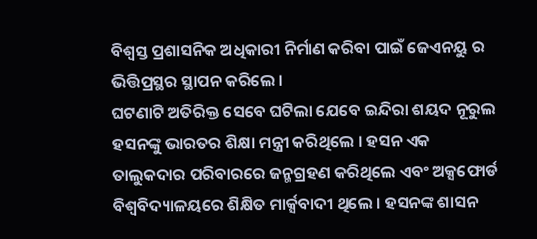ବିଶ୍ୱସ୍ତ ପ୍ରଶାସନିକ ଅଧିକାରୀ ନିର୍ମାଣ କରିବା ପାଇଁ ଜେଏନୟୁ ର ଭିତ୍ତିପ୍ରସ୍ଥର ସ୍ଥାପନ କରିଲେ ।
ଘଟଣାଟି ଅତିରିକ୍ତ ସେବେ ଘଟିଲା ଯେବେ ଇନ୍ଦିରା ଶୟଦ ନୂରୁଲ ହସନଙ୍କୁ ଭାରତର ଶିକ୍ଷା ମନ୍ତ୍ରୀ କରିଥିଲେ । ହସନ ଏକ ତାଲୁକଦାର ପରିବାରରେ ଜନ୍ମଗ୍ରହଣ କରିଥିଲେ ଏବଂ ଅକ୍ସଫୋର୍ଡ ବିଶ୍ୱବିଦ୍ୟାଳୟରେ ଶିକ୍ଷିତ ମାର୍କ୍ସବାଦୀ ଥିଲେ । ହସନଙ୍କ ଶାସନ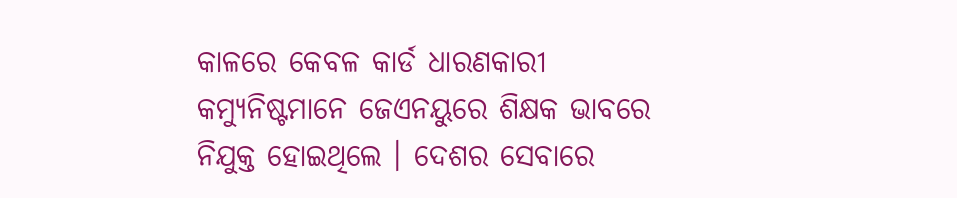କାଳରେ କେବଳ କାର୍ଡ ଧାରଣକାରୀ କମ୍ୟୁନିଷ୍ଟମାନେ ଜେଏନୟୁରେ ଶିକ୍ଷକ ଭାବରେ ନିଯୁକ୍ତ ହୋଇଥିଲେ । ଦେଶର ସେବାରେ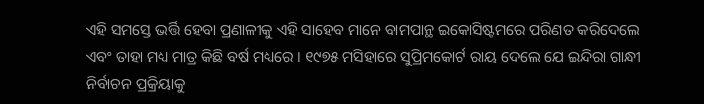ଏହି ସମସ୍ତେ ଭର୍ତ୍ତି ହେବା ପ୍ରଣାଳୀକୁ ଏହି ସାହେବ ମାନେ ବାମପାନ୍ଥ ଇକୋସିଷ୍ଟମରେ ପରିଣତ କରିଦେଲେ ଏବଂ ତାହା ମଧ୍ୟ ମାତ୍ର କିଛି ବର୍ଷ ମଧ୍ୟରେ । ୧୯୭୫ ମସିହାରେ ସୁପ୍ରିମକୋର୍ଟ ରାୟ ଦେଲେ ଯେ ଇନ୍ଦିରା ଗାନ୍ଧୀ ନିର୍ବାଚନ ପ୍ରକ୍ରିୟାକୁ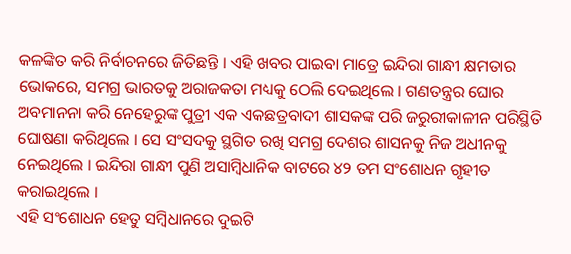କଳଙ୍କିତ କରି ନିର୍ବାଚନରେ ଜିତିଛନ୍ତି । ଏହି ଖବର ପାଇବା ମାତ୍ରେ ଇନ୍ଦିରା ଗାନ୍ଧୀ କ୍ଷମତାର ଭୋକରେ, ସମଗ୍ର ଭାରତକୁ ଅରାଜକତା ମଧ୍ୟକୁ ଠେଲି ଦେଇଥିଲେ । ଗଣତନ୍ତ୍ରର ଘୋର ଅବମାନନା କରି ନେହେରୁଙ୍କ ପୁତ୍ରୀ ଏକ ଏକଛତ୍ରବାଦୀ ଶାସକଙ୍କ ପରି ଜରୁରୀକାଳୀନ ପରିସ୍ଥିତି ଘୋଷଣା କରିଥିଲେ । ସେ ସଂସଦକୁ ସ୍ଥଗିତ ରଖି ସମଗ୍ର ଦେଶର ଶାସନକୁ ନିଜ ଅଧୀନକୁ ନେଇଥିଲେ । ଇନ୍ଦିରା ଗାନ୍ଧୀ ପୁଣି ଅସାମ୍ବିଧାନିକ ବାଟରେ ୪୨ ତମ ସଂଶୋଧନ ଗୃହୀତ କରାଇଥିଲେ ।
ଏହି ସଂଶୋଧନ ହେତୁ ସମ୍ବିଧାନରେ ଦୁଇଟି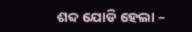ଶବ୍ଦ ଯୋଡି ହେଲା –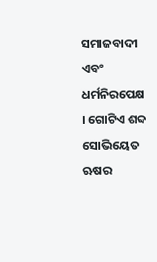ସମାଜବାଦୀ ଏବଂ ଧର୍ମନିରପେକ୍ଷ । ଗୋଟିଏ ଶବ୍ଦ ସୋଭିୟେତ ଋଷର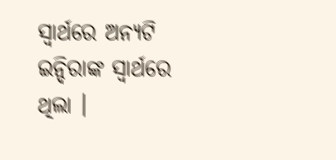ସ୍ୱାର୍ଥରେ ଅନ୍ୟଟି ଇନ୍ଦିରାଙ୍କ ସ୍ୱାର୍ଥରେ ଥିଲା ।